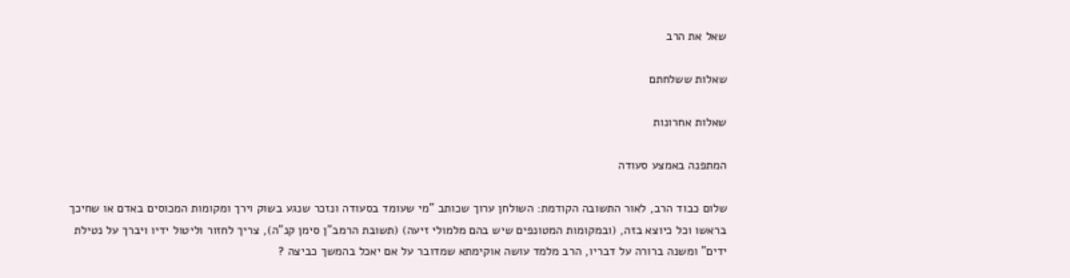שאל את הרב

שאלות ששלחתם

שאלות אחרונות

המתפנה באמצע סעודה

שלום כבוד הרב, לאור התשובה הקודמת: השולחן ערוך שכותב "מי שעומד בסעודה ונזכר שנגע בשוק וירך ומקומות המכוסים באדם או שחיכך בראשו וכל כיוצא בזה, (ובמקומות המטונפים שיש בהם מלמולי זיעה) (תשובת הרמב"ן סימן קנ"ה), צריך לחזור וליטול ידיו ויברך על נטילת ידים" ומשנה ברורה על דבריו, הרב מלמד עושה אוקימתא שמדובר על אם יאכל בהמשך כביצה ?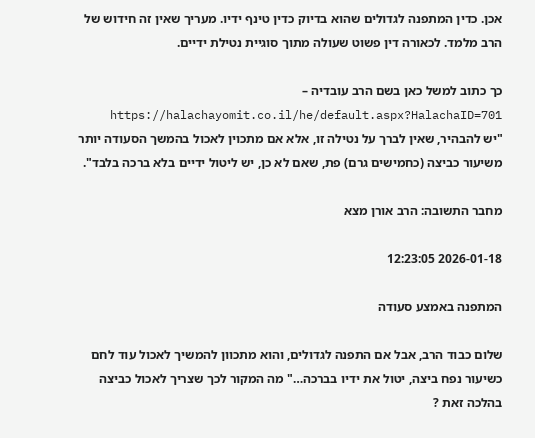אכן. כדין המתפנה לגדולים שהוא בדיוק כדין טינף ידיו. מעריך שאין זה חידוש של הרב מלמד. לכאורה דין פשוט שעולה מתוך סוגיית נטילת ידיים.

כך כתוב למשל כאן בשם הרב עובדיה – https://halachayomit.co.il/he/default.aspx?HalachaID=701
"יש להבהיר, שאין לברך על נטילה זו, אלא אם מתכוין לאכול בהמשך הסעודה יותר משיעור כביצה (כחמישים גרם) פת, שאם לא כן, יש ליטול ידיים בלא ברכה בלבד".

מחבר התשובה: הרב אורן מצא

2026-01-18 12:23:05

המתפנה באמצע סעודה

שלום כבוד הרב, אבל אם התפנה לגדולים, והוא מתכוון להמשיך לאכול עוד לחם כשיעור נפח ביצה, יטול את ידיו בברכה…" מה המקור לכך שצריך לאכול כביצה בהלכה זאת ?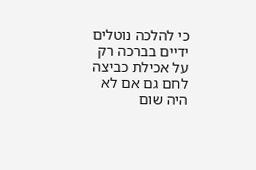כי להלכה נוטלים ידיים בברכה רק על אכילת כביצה לחם גם אם לא היה שום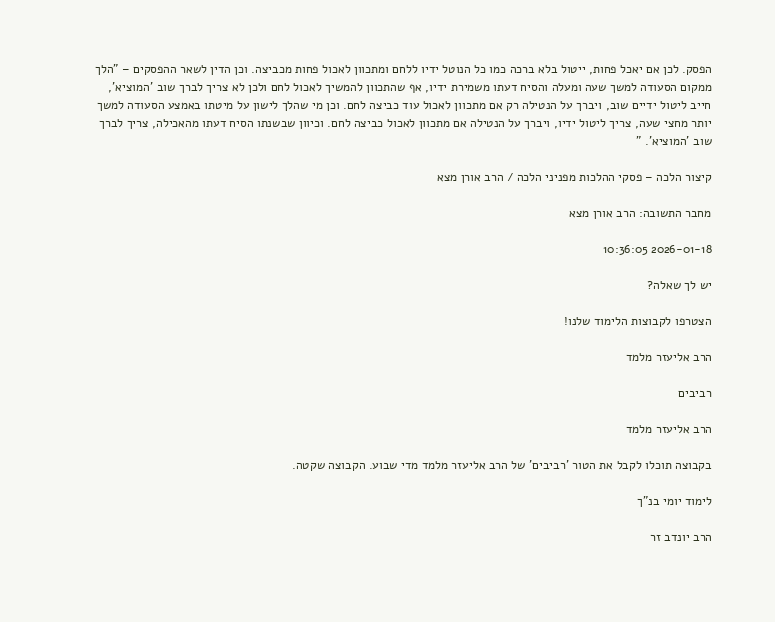הפסק. לכן אם יאכל פחות, ייטול בלא ברכה כמו כל הנוטל ידיו ללחם ומתכוון לאכול פחות מכביצה. וכן הדין לשאר ההפסקים – "הלך ממקום הסעודה למשך שעה ומעלה והסיח דעתו משמירת ידיו, אף שהתכוון להמשיך לאכול לחם ולכן לא צריך לברך שוב 'המוציא', חייב ליטול ידיים שוב, ויברך על הנטילה רק אם מתכוון לאכול עוד כביצה לחם. וכן מי שהלך לישון על מיטתו באמצע הסעודה למשך יותר מחצי שעה, צריך ליטול ידיו, ויברך על הנטילה אם מתכוון לאכול כביצה לחם. וכיוון שבשנתו הסיח דעתו מהאכילה, צריך לברך שוב 'המוציא'. "

קיצור הלכה – פסקי ההלכות מפניני הלכה / הרב אורן מצא

מחבר התשובה: הרב אורן מצא

2026-01-18 10:36:05

יש לך שאלה?

הצטרפו לקבוצות הלימוד שלנו!

הרב אליעזר מלמד

רביבים

הרב אליעזר מלמד

בקבוצה תוכלו לקבל את הטור 'רביבים' של הרב אליעזר מלמד מדי שבוע. הקבוצה שקטה.

לימוד יומי בנ"ך

הרב יונדב זר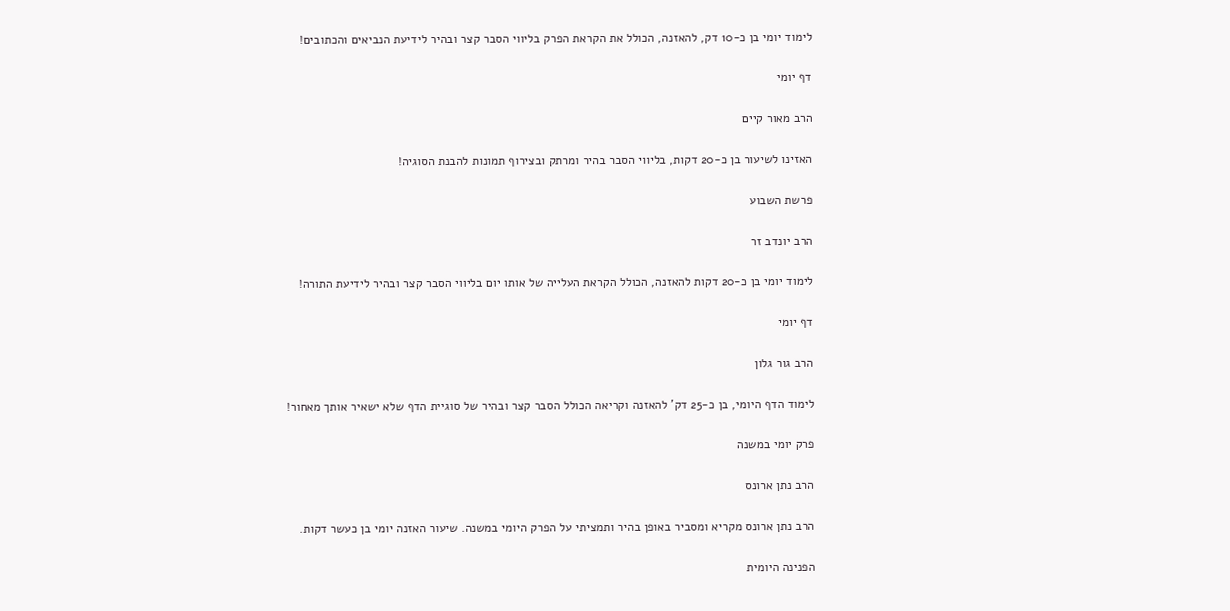לימוד יומי בן כ-10 דק, להאזנה, הכולל את הקראת הפרק בליווי הסבר קצר ובהיר לידיעת הנביאים והכתובים!

דף יומי

הרב מאור קיים

האזינו לשיעור בן כ-20 דקות, בליווי הסבר בהיר ומרתק ובצירוף תמונות להבנת הסוגיה!

פרשת השבוע

הרב יונדב זר

לימוד יומי בן כ-20 דקות להאזנה, הכולל הקראת העלייה של אותו יום בליווי הסבר קצר ובהיר לידיעת התורה!

דף יומי

הרב גור גלון

לימוד הדף היומי, בן כ-25 דק' להאזנה וקריאה הכולל הסבר קצר ובהיר של סוגיית הדף שלא ישאיר אותך מאחור!

פרק יומי במשנה

הרב נתן ארונס

הרב נתן ארונס מקריא ומסביר באופן בהיר ותמציתי על הפרק היומי במשנה. שיעור האזנה יומי בן כעשר דקות.

הפנינה היומית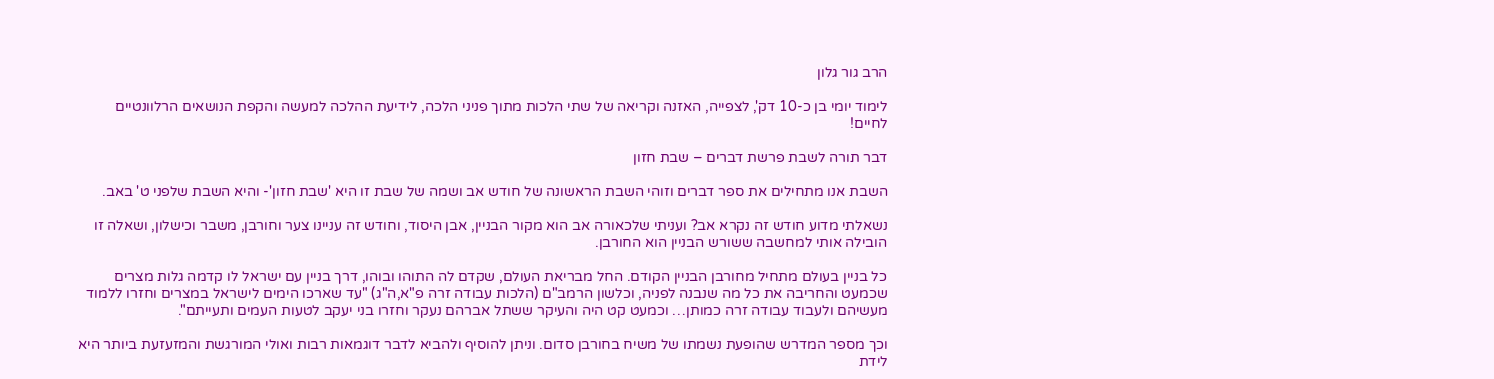הרב גור גלון

לימוד יומי בן כ-10 דק', לצפייה, האזנה וקריאה של שתי הלכות מתוך פניני הלכה, לידיעת ההלכה למעשה והקפת הנושאים הרלוונטיים לחיים!

דבר תורה לשבת פרשת דברים – שבת חזון

השבת אנו מתחילים את ספר דברים וזוהי השבת הראשונה של חודש אב ושמה של שבת זו היא 'שבת חזון'- והיא השבת שלפני ט' באב.

נשאלתי מדוע חודש זה נקרא אב? ועניתי שלכאורה אב הוא מקור הבניין, אבן היסוד, וחודש זה עניינו צער וחורבן, משבר וכישלון, ושאלה זו הובילה אותי למחשבה ששורש הבניין הוא החורבן.

כל בניין בעולם מתחיל מחורבן הבניין הקודם. החל מבריאת העולם, שקדם לה התוהו ובוהו, דרך בניין עם ישראל לו קדמה גלות מצרים שכמעט והחריבה את כל מה שנבנה לפניה, וכלשון הרמב"ם (הלכות עבודה זרה פ"א,ה"ג) "עד שארכו הימים לישראל במצרים וחזרו ללמוד מעשיהם ולעבוד עבודה זרה כמותן… וכמעט קט היה והעיקר ששתל אברהם נעקר וחזרו בני יעקב לטעות העמים ותעייתם".

וכך מספר המדרש שהופעת נשמתו של משיח בחורבן סדום. וניתן להוסיף ולהביא לדבר דוגמאות רבות ואולי המורגשת והמזעזעת ביותר היא לידת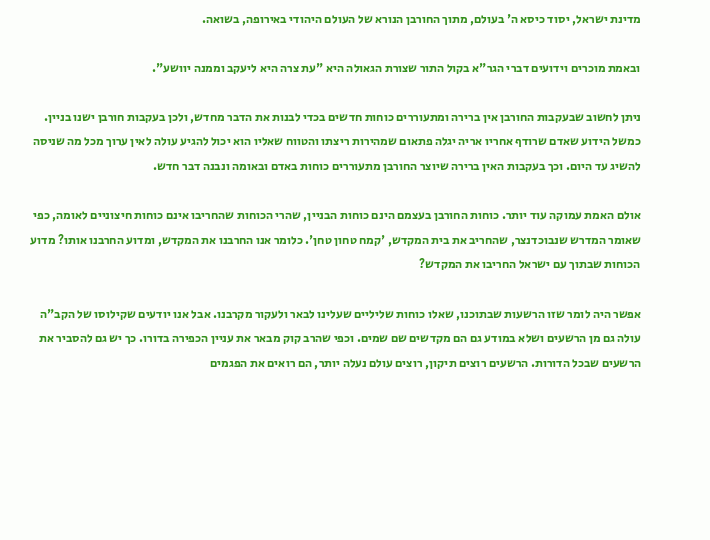מדינת ישראל, יסוד כיסא ה' בעולם, מתוך החורבן הנורא של העולם היהודי באירופה, בשואה.

ובאמת מוכרים וידועים דברי הגר"א בקול התור שצורת הגאולה היא "עת צרה היא ליעקב וממנה יוושע".

ניתן לחשוב שבעקבות החורבן אין ברירה ומתעוררים כוחות חדשים בכדי לבנות את הדבר מחדש, ולכן בעקבות חורבן ישנו בניין. כמשל הידוע שאדם שרודף אחריו אריה יגלה פתאום שמהירות ריצתו והטווח שאליו הוא יכול להגיע עולה לאין ערוך מכל מה שניסה להשיג עד היום. וכך בעקבות האין ברירה שיוצר החורבן מתעוררים כוחות באדם ובאומה ונבנה דבר חדש.

אולם האמת עמוקה עוד יותר. כוחות החורבן בעצמם הינם כוחות הבניין, שהרי הכוחות שהחריבו אינם כוחות חיצוניים לאומה, כפי שאומר המדרש שנבוכדנצר, שהחריב את בית המקדש, 'קמח טחון טחן'. כלומר אנו החרבנו את המקדש, ומדוע החרבנו אותו? מדוע הכוחות שבתוך עם ישראל החריבו את המקדש?

אפשר היה לומר שזו הרשעות שבתוכנו, שאלו כוחות שליליים שעלינו לבאר ולעקור מקרבנו. אבל אנו יודעים שקילוסו של הקב"ה עולה גם מן הרשעים ושלא במודע גם הם מקדשים שם שמים. וכפי שהרב קוק מבאר את עניין הכפירה בדורו. כך יש גם להסביר את הרשעים שבכל הדורות. הרשעים רוצים תיקון, רוצים עולם נעלה יותר, הם רואים את הפגמים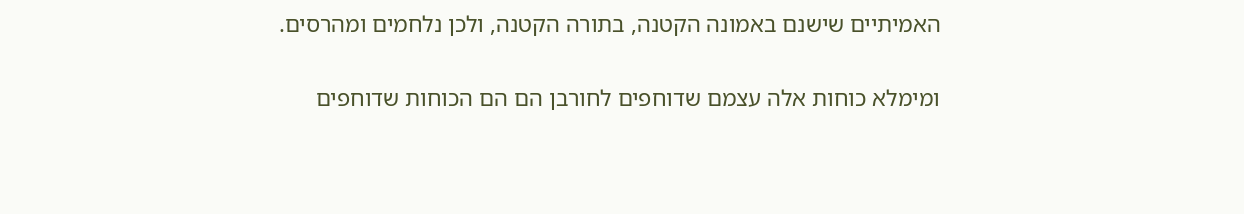האמיתיים שישנם באמונה הקטנה, בתורה הקטנה, ולכן נלחמים ומהרסים.

ומימלא כוחות אלה עצמם שדוחפים לחורבן הם הם הכוחות שדוחפים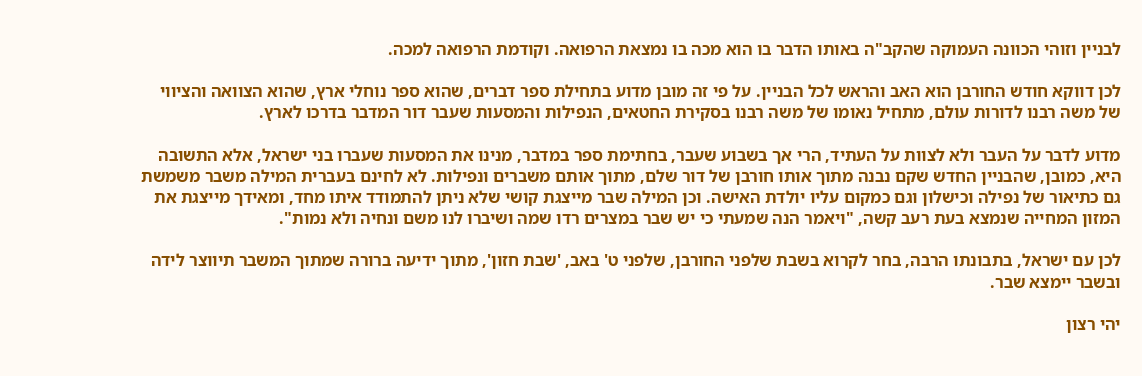לבניין וזוהי הכוונה העמוקה שהקב"ה באותו הדבר בו הוא מכה בו נמצאת הרפואה. וקודמת הרפואה למכה.

לכן דווקא חודש החורבן הוא האב והראש לכל הבניין. על פי זה מובן מדוע בתחילת ספר דברים, שהוא ספר נוחלי ארץ, שהוא הצוואה והציווי של משה רבנו לדורות עולם, מתחיל נאומו של משה רבנו בסקירת החטאים, הנפילות והמסעות שעבר דור המדבר בדרכו לארץ.

מדוע לדבר על העבר ולא לצוות על העתיד, הרי אך בשבוע שעבר, בחתימת ספר במדבר, מנינו את המסעות שעברו בני ישראל, אלא התשובה היא, כמובן, שהבניין החדש שקם נבנה מתוך אותו חורבן של דור שלם, מתוך אותם משברים ונפילות. לא לחינם בעברית המילה משבר משמשת גם כתיאור של נפילה וכישלון וגם כמקום עליו יולדת האישה. וכן המילה שבר מייצגת קושי שלא ניתן להתמודד איתו מחד, ומאידך מייצגת את המזון המחייה שנמצא בעת רעב קשה, "ויאמר הנה שמעתי כי יש שבר במצרים רדו שמה ושיברו לנו משם ונחיה ולא נמות".

לכן עם ישראל, בתבונתו הרבה, בחר לקרוא בשבת שלפני החורבן, שלפני ט' באב, 'שבת חזון', מתוך ידיעה ברורה שמתוך המשבר תיווצר לידה ובשבר יימצא שבר.

יהי רצון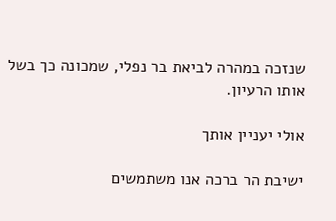שנזכה במהרה לביאת בר נפלי, שמכונה כך בשל אותו הרעיון.

אולי יעניין אותך

ישיבת הר ברכה אנו משתמשים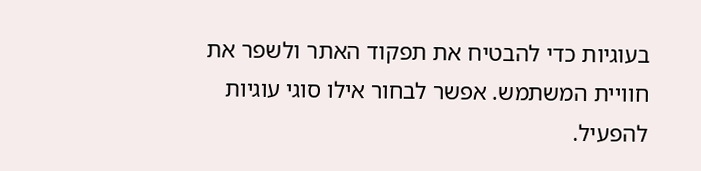בעוגיות כדי להבטיח את תפקוד האתר ולשפר את חוויית המשתמש. אפשר לבחור אילו סוגי עוגיות להפעיל.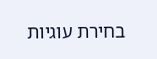בחירת עוגיות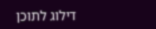דילוג לתוכן